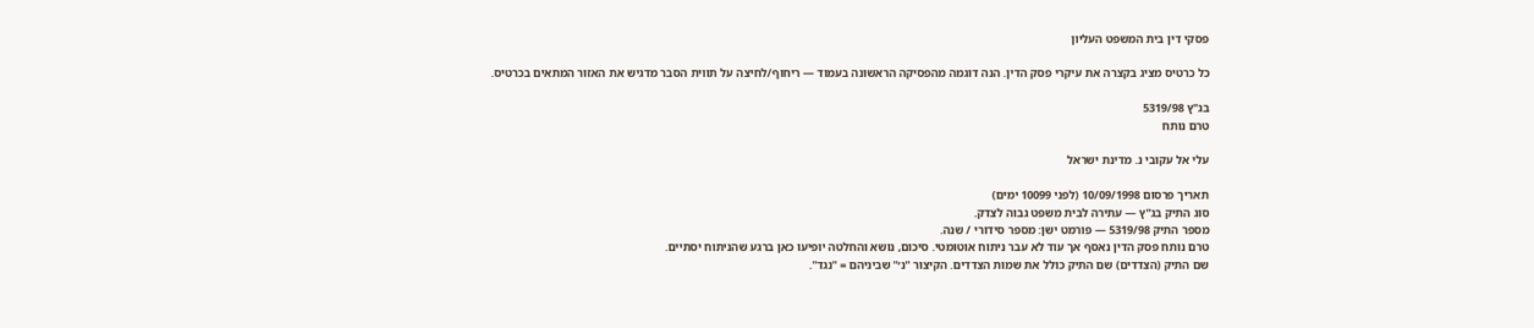פסקי דין בית המשפט העליון

כל כרטיס מציג בקצרה את עיקרי פסק הדין. הנה דוגמה מהפסיקה הראשונה בעמוד — ריחוף/לחיצה על תווית הסבר מדגיש את האזור המתאים בכרטיס.

בג"ץ 5319/98
טרם נותח

עלי אל עקובי נ. מדינת ישראל

תאריך פרסום 10/09/1998 (לפני 10099 ימים)
סוג התיק בג"ץ — עתירה לבית משפט גבוה לצדק.
מספר התיק 5319/98 — פורמט ישן: מספר סידורי / שנה.
טרם נותח פסק הדין נאסף אך עוד לא עבר ניתוח אוטומטי. סיכום, נושא והחלטה יופיעו כאן ברגע שהניתוח יסתיים.
שם התיק (הצדדים) שם התיק כולל את שמות הצדדים. הקיצור "נ׳" שביניהם = "נגד".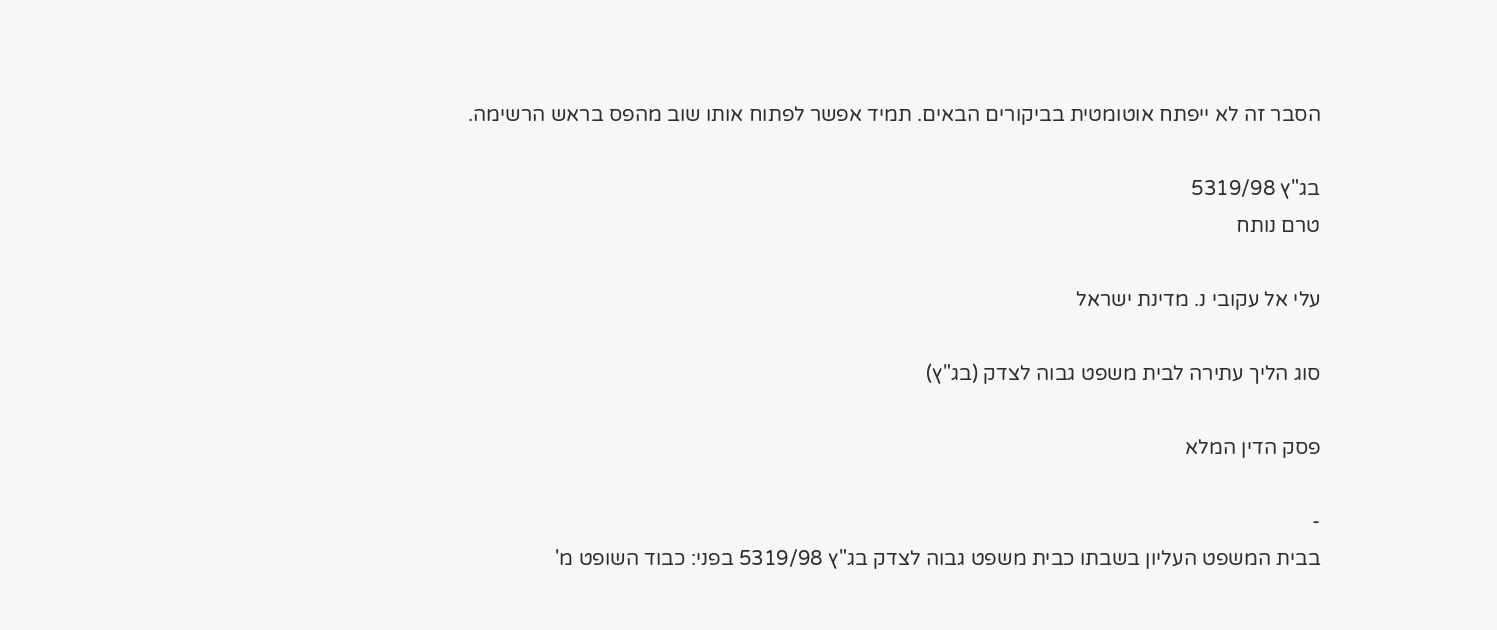הסבר זה לא ייפתח אוטומטית בביקורים הבאים. תמיד אפשר לפתוח אותו שוב מהפס בראש הרשימה.

בג"ץ 5319/98
טרם נותח

עלי אל עקובי נ. מדינת ישראל

סוג הליך עתירה לבית משפט גבוה לצדק (בג"ץ)

פסק הדין המלא

-
בבית המשפט העליון בשבתו כבית משפט גבוה לצדק בג"ץ 5319/98 בפני: כבוד השופט מ'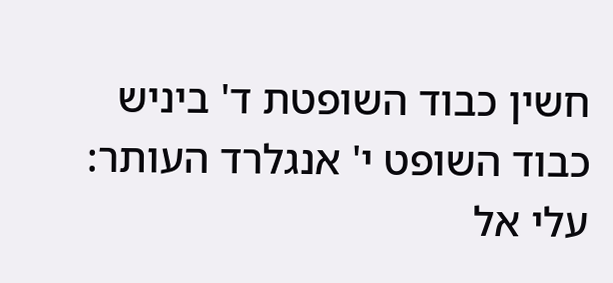חשין כבוד השופטת ד' ביניש כבוד השופט י' אנגלרד העותר: עלי אל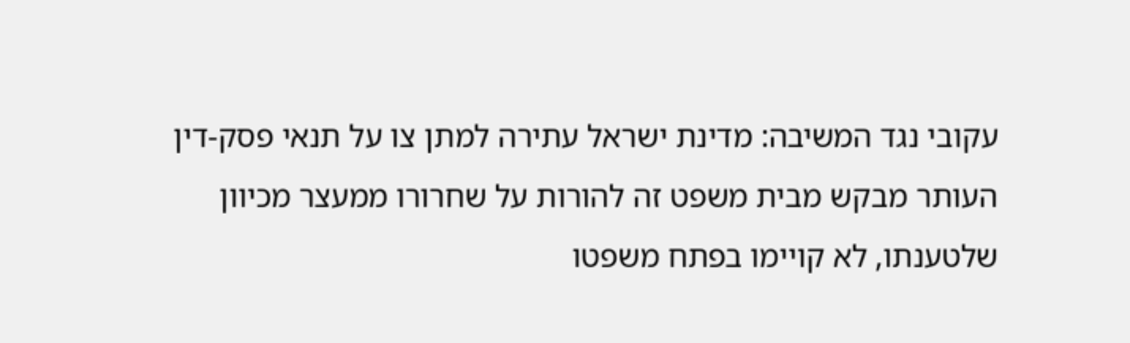עקובי נגד המשיבה: מדינת ישראל עתירה למתן צו על תנאי פסק-דין העותר מבקש מבית משפט זה להורות על שחרורו ממעצר מכיוון שלטענתו, לא קויימו בפתח משפטו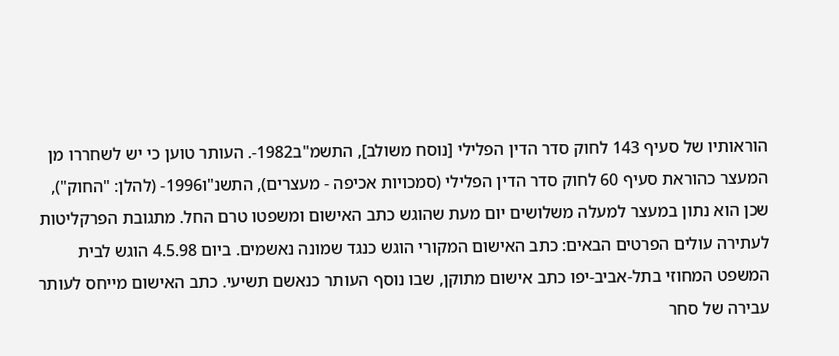הוראותיו של סעיף 143 לחוק סדר הדין הפלילי [נוסח משולב], התשמ"ב1982-. העותר טוען כי יש לשחררו מן המעצר כהוראת סעיף 60 לחוק סדר הדין הפלילי (סמכויות אכיפה - מעצרים), התשנ"ו1996- (להלן: "החוק"), שכן הוא נתון במעצר למעלה משלושים יום מעת שהוגש כתב האישום ומשפטו טרם החל. מתגובת הפרקליטות לעתירה עולים הפרטים הבאים: כתב האישום המקורי הוגש כנגד שמונה נאשמים. ביום 4.5.98 הוגש לבית המשפט המחוזי בתל-אביב-יפו כתב אישום מתוקן, שבו נוסף העותר כנאשם תשיעי. כתב האישום מייחס לעותר עבירה של סחר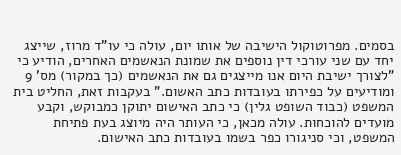בסמים. מפרוטוקול הישיבה של אותו יום, עולה כי עו"ד מרוז, שייצג יחד עם שני עורכי דין נוספים את שמונת הנאשמים האחרים, הודיע כי "לצורך ישיבת היום אנו מייצגים גם את הנאשמים (כך במקור) מס' 9 ומודיעים על כפירתו בעובדות כתב האשום." בעקבות זאת, החליט בית המשפט (כבוד השופט גלין) כי כתב האישום יתוקן כמבוקש, וקבע מועדים להוכחות. עולה מכאן, כי העותר היה מיוצג בעת פתיחת המשפט, וכי סניגורו כפר בשמו בעובדות כתב האישום.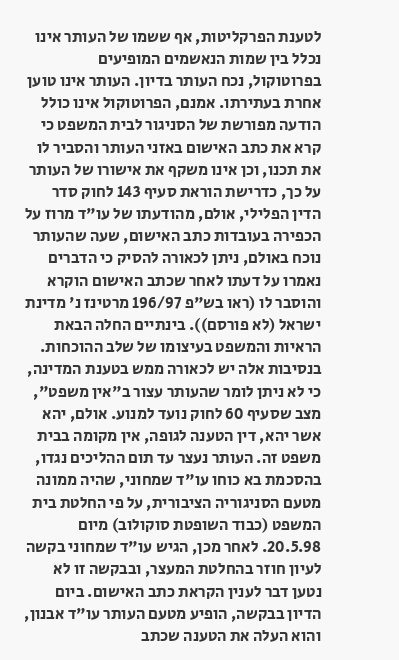לטענת הפרקליטות, אף ששמו של העותר אינו נכלל בין שמות הנאשמים המופיעים בפרוטוקול, נכח העותר בדיון. העותר אינו טוען אחרת בעתירתו. אמנם, הפרוטוקול אינו כולל הודעה מפורשת של הסניגור לבית המשפט כי קרא את כתב האישום באזני העותר והסביר לו את תכנו, וכן אינו משקף את אישורו של העותר על כך, כדרישת הוראת סעיף 143 לחוק סדר הדין הפלילי, אולם, מהודעתו של עו"ד מרוז על הכפירה בעובדות כתב האישום, שעה שהעותר נוכח באולם, ניתן לכאורה להסיק כי הדברים נאמרו על דעתו לאחר שכתב האישום הוקרא והוסבר לו (ראו בש"פ 196/97 מרטינז נ' מדינת ישראל (לא פורסם)). בינתיים החלה הבאת הראיות והמשפט בעיצומו של שלב ההוכחות. בנסיבות אלה יש לכאורה ממש בטענת המדינה, כי לא ניתן לומר שהעותר עצור ב"אין משפט", מצב שסעיף 60 לחוק נועד למנוע. אולם, יהא אשר יהא, דין הטענה לגופה, אין מקומה בבית משפט זה. העותר נעצר עד תום ההליכים נגדו, בהסכמת בא כוחו עו"ד שמחוני, שהיה ממונה מטעם הסניגוריה הציבורית, על פי החלטת בית המשפט (כבוד השופטת סוקולוב) מיום 20.5.98. לאחר מכן, הגיש עו"ד שמחוני בקשה לעיון חוזר בהחלטת המעצר, ובבקשה זו לא נטען דבר לענין הקראת כתב האישום. ביום הדיון בבקשה, הופיע מטעם העותר עו"ד אבנון, והוא העלה את הטענה שכתב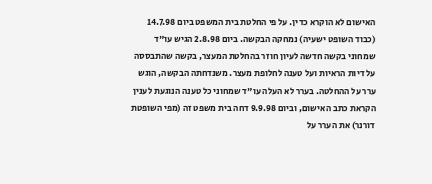האישום לא הוקרא כדין. על פי החלטת בית המשפט ביום 14.7.98 (כבוד השופט ישעיה) נמחקה הבקשה. ביום 2.8.98 הגיש עו"ד שמחוני בקשה חדשה לעיון חוזר בהחלטת המעצר, בקשה שהתבססה על דיות הראיות ועל טענה לחלופת מעצר. משנדחתה הבקשה, הוגש ערר על ההחלטה. בערר לא העלה עו"ד שמחוני כל טענה הנוגעת לענין הקראת כתב האישום, וביום 9.9.98 דחה בית משפט זה (מפי השופטת דורנר) את הערר על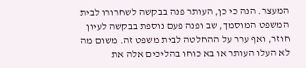המעצר. הנה כי כן, העותר פנה בבקשה לשחרורו לבית המשפט המוסמך, שב ופנה פעם נוספת בבקשה לעיון חוזר, ואף ערר על ההחלטה לבית משפט זה. משום מה לא העלו העותר או בא כוחו בהליכים אלה את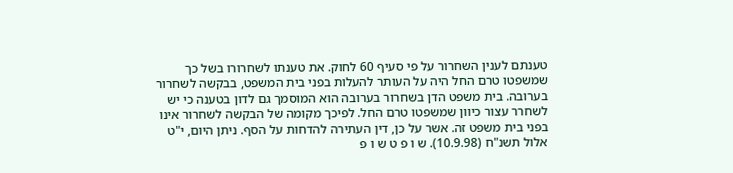טענתם לענין השחרור על פי סעיף 60 לחוק. את טענתו לשחרורו בשל כך שמשפטו טרם החל היה על העותר להעלות בפני בית המשפט, בבקשה לשחרור בערובה. בית משפט הדן בשחרור בערובה הוא המוסמך גם לדון בטענה כי יש לשחרר עצור כיוון שמשפטו טרם החל. לפיכך מקומה של הבקשה לשחרור אינו בפני בית משפט זה. אשר על כן, דין העתירה להדחות על הסף. ניתן היום, י"ט אלול תשנ"ח (10.9.98). ש ו פ ט ש ו פ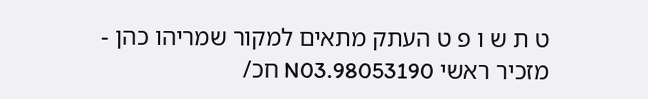ט ת ש ו פ ט העתק מתאים למקור שמריהו כהן - מזכיר ראשי 98053190.N03 חכ/